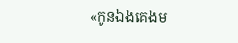«កូនឯងគេងម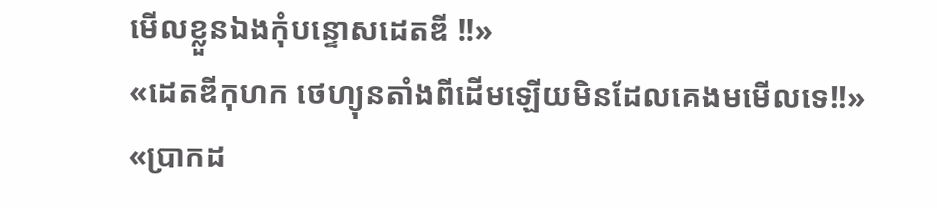មើលខ្លួនឯងកុំបន្ទោសដេតឌី !!»
«ដេតឌីកុហក ថេហ្យុនតាំងពីដើមឡើយមិនដែលគេងមមើលទេ!!»
«ប្រាកដ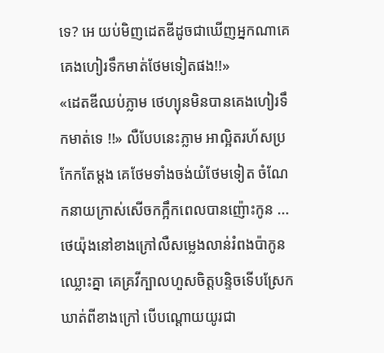ទេ? អេ យប់មិញដេតឌីដូចជាឃើញអ្នកណាគេគេងហៀរទឹកមាត់ថែមទៀតផង!!»
«ដេតឌីឈប់ភ្លាម ថេហ្យុនមិនបានគេងហៀរទឹកមាត់ទេ !!» លឺបែបនេះភ្លាម អាល្អិតរហ័សប្រកែកតែម្តង គេថែមទាំងចង់យំថែមទៀត ចំណែកនាយក្រាស់សើចកក្អឹកពេលបានញ៉ោះកូន ... ថេយ៉ុងនៅខាងក្រៅលឺសម្លេងលាន់រំពងប៉ាកូនឈ្លោះគ្នា គេគ្រវីក្បាលហួសចិត្តបន្ទិចទើបស្រែកឃាត់ពីខាងក្រៅ បើបណ្តោយយូរជា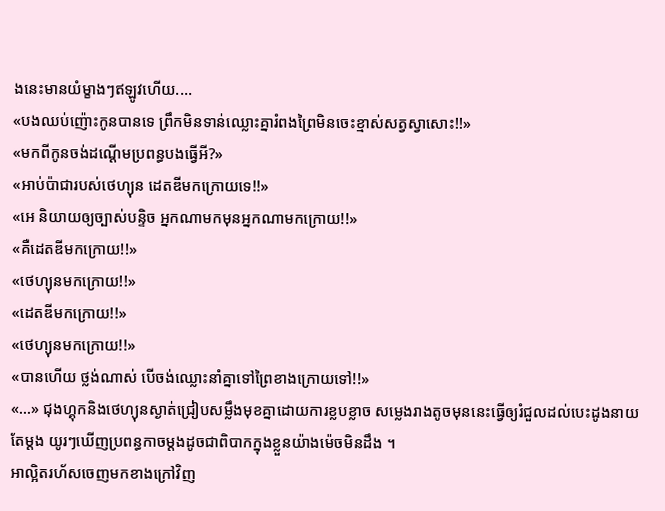ងនេះមានយំម្ខាងៗឥឡូវហើយ....
«បងឈប់ញ៉ោះកូនបានទេ ព្រឹកមិនទាន់ឈ្លោះគ្នារំពងព្រៃមិនចេះខ្មាស់សត្វស្វាសោះ!!»
«មកពីកូនចង់ដណ្តើមប្រពន្ធបងធ្វើអី?»
«អាប់ប៉ាជារបស់ថេហ្យុន ដេតឌីមកក្រោយទេ!!»
«អេ និយាយឲ្យច្បាស់បន្ទិច អ្នកណាមកមុនអ្នកណាមកក្រោយ!!»
«គឺដេតឌីមកក្រោយ!!»
«ថេហ្យុនមកក្រោយ!!»
«ដេតឌីមកក្រោយ!!»
«ថេហ្យុនមកក្រោយ!!»
«បានហើយ ថ្លង់ណាស់ បើចង់ឈ្លោះនាំគ្នាទៅព្រៃខាងក្រោយទៅ!!»
«...» ជុងហ្គុកនិងថេហ្យុនស្ងាត់ជ្រៀបសម្លឹងមុខគ្នាដោយការខ្លបខ្លាច សម្លេងរាងតូចមុននេះធ្វើឲ្យរំជួលដល់បេះដូងនាយតែម្តង យូរៗឃើញប្រពន្ធកាចម្តងដូចជាពិបាកក្នុងខ្លួនយ៉ាងម៉េចមិនដឹង ។
អាល្អិតរហ័សចេញមកខាងក្រៅវិញ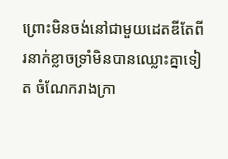ព្រោះមិនចង់នៅជាមួយដេតឌីតែពីរនាក់ខ្លាចទ្រាំមិនបានឈ្លោះគ្នាទៀត ចំណែករាងក្រា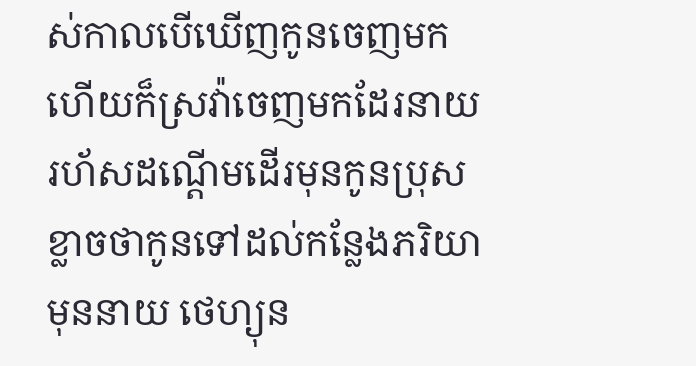ស់កាលបើឃើញកូនចេញមកហើយក៏ស្រវ៉ាចេញមកដែរនាយរហ័សដណ្តើមដើរមុនកូនប្រុសខ្លាចថាកូនទៅដល់កន្លែងភរិយាមុននាយ ថេហ្យុន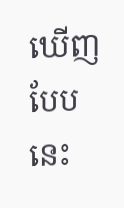ឃើញបែបនេះ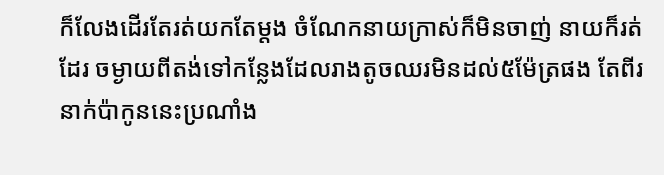ក៏លែងដើរតែរត់យកតែម្តង ចំណែកនាយក្រាស់ក៏មិនចាញ់ នាយក៏រត់ដែរ ចម្ងាយពីតង់ទៅកន្លែងដែលរាងតូចឈរមិនដល់៥ម៉ែត្រផង តែពីរនាក់ប៉ាកូននេះប្រណាំង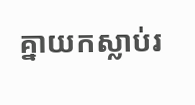គ្នាយកស្លាប់រ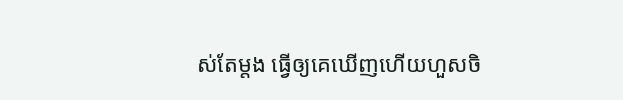ស់តែម្តង ធ្វើឲ្យគេឃើញហើយហួសចិ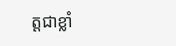ត្តជាខ្លាំ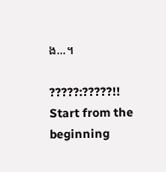ង...។

?????:?????!!
Start from the beginning